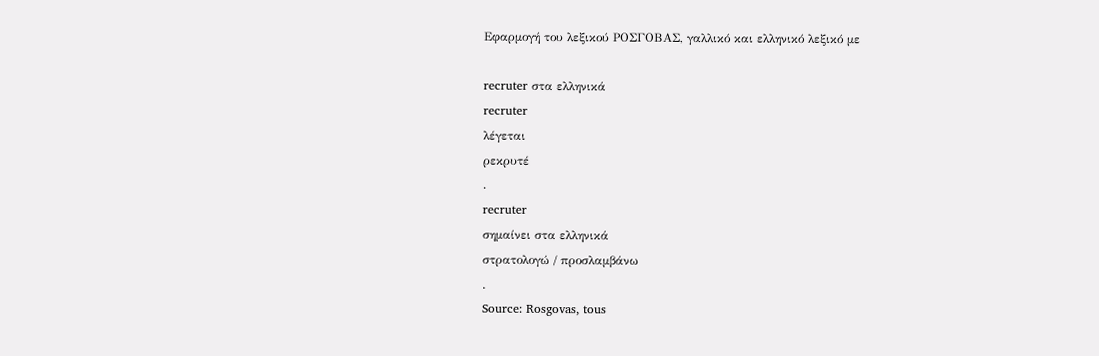Εφαρμογή του λεξικού ΡΟΣΓΟΒΑΣ, γαλλικό και ελληνικό λεξικό με

recruter στα ελληνικά
recruter
λέγεται
ρεκρυτέ
.
recruter
σημαίνει στα ελληνικά
στρατολογώ / προσλαμβάνω
.
Source: Rosgovas, tous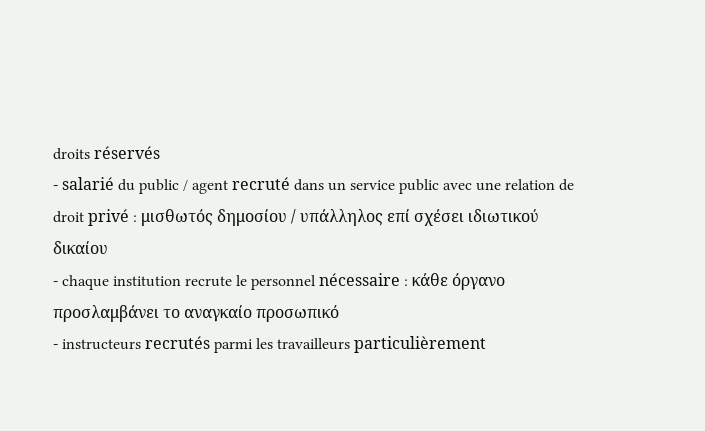droits réservés
- salarié du public / agent recruté dans un service public avec une relation de droit privé : μισθωτός δημοσίου / υπάλληλος επί σχέσει ιδιωτικού δικαίου
- chaque institution recrute le personnel nécessaire : κάθε όργανο προσλαμβάνει το αναγκαίο προσωπικό
- instructeurs recrutés parmi les travailleurs particulièrement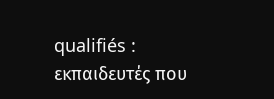qualifiés : εκπαιδευτές που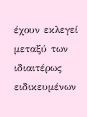έχουν εκλεγεί μεταξύ των ιδιαιτέρως ειδικευμένων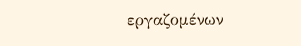εργαζομένων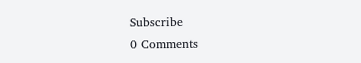Subscribe
0 Comments